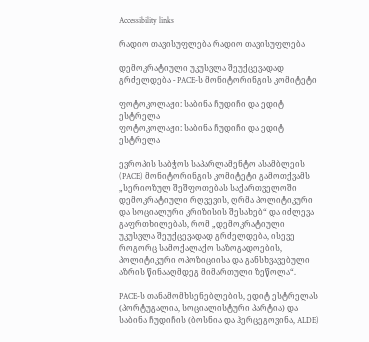Accessibility links

რადიო თავისუფლება რადიო თავისუფლება

დემოკრატიული უკუსვლა შეუქცევადად გრძელდება - PACE-ს მონიტორინგის კომიტეტი

ფოტოკოლაჟი: საბინა ჩუდიჩი და ედიტ ესტრელა
ფოტოკოლაჟი: საბინა ჩუდიჩი და ედიტ ესტრელა

ევროპის საბჭოს საპარლამენტო ასამბლეის (PACE) მონიტორინგის კომიტეტი გამოთქვამს „სერიოზულ შეშფოთებას საქართველოში დემოკრატიული რღვევის, ღრმა პოლიტიკური და სოციალური კრიზისის შესახებ“ და იძლევა გაფრთხილებას, რომ „დემოკრატიული უკუსვლა შეუქცევადად გრძელდება, ისევე როგორც სამოქალაქო საზოგადოების, პოლიტიკური ოპოზიციისა და განსხვავებული აზრის წინააღმდეგ მიმართული ზეწოლა“.

PACE-ს თანამომხსენებლების, ედიტ ესტრელას (პორტუგალია, სოციალისტური პარტია) და საბინა ჩუდიჩის (ბოსნია და ჰერცეგოვინა, ALDE)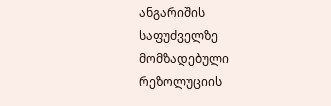ანგარიშის საფუძველზე მომზადებული რეზოლუციის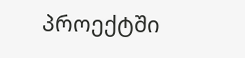პროექტში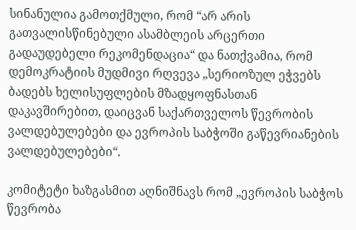სინანულია გამოთქმული, რომ “არ არის გათვალისწინებული ასამბლეის არცერთი გადაუდებელი რეკომენდაცია“ და ნათქვამია, რომ დემოკრატიის მუდმივი რღვევა „სერიოზულ ეჭვებს ბადებს ხელისუფლების მზადყოფნასთან დაკავშირებით, დაიცვან საქართველოს წევრობის ვალდებულებები და ევროპის საბჭოში გაწევრიანების ვალდებულებები“.

კომიტეტი ხაზგასმით აღნიშნავს რომ „ევროპის საბჭოს წევრობა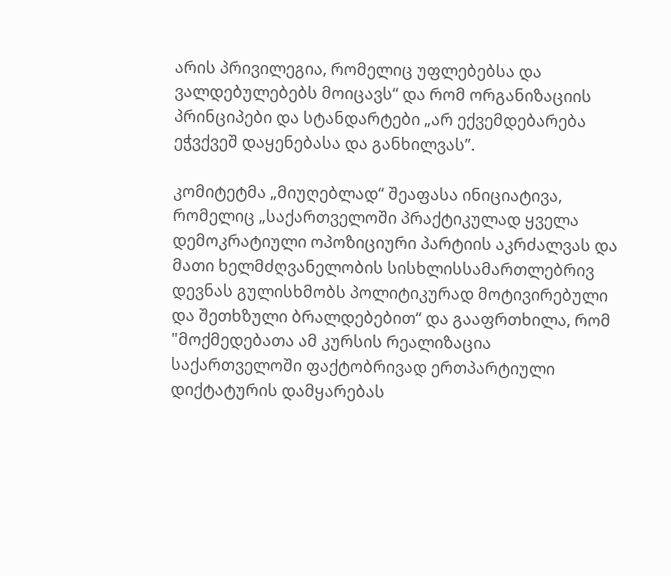არის პრივილეგია, რომელიც უფლებებსა და ვალდებულებებს მოიცავს“ და რომ ორგანიზაციის პრინციპები და სტანდარტები „არ ექვემდებარება ეჭვქვეშ დაყენებასა და განხილვას”.

კომიტეტმა „მიუღებლად“ შეაფასა ინიციატივა, რომელიც „საქართველოში პრაქტიკულად ყველა დემოკრატიული ოპოზიციური პარტიის აკრძალვას და მათი ხელმძღვანელობის სისხლისსამართლებრივ დევნას გულისხმობს პოლიტიკურად მოტივირებული და შეთხზული ბრალდებებით“ და გააფრთხილა, რომ "მოქმედებათა ამ კურსის რეალიზაცია საქართველოში ფაქტობრივად ერთპარტიული დიქტატურის დამყარებას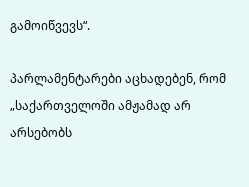გამოიწვევს“.

პარლამენტარები აცხადებენ, რომ „საქართველოში ამჟამად არ არსებობს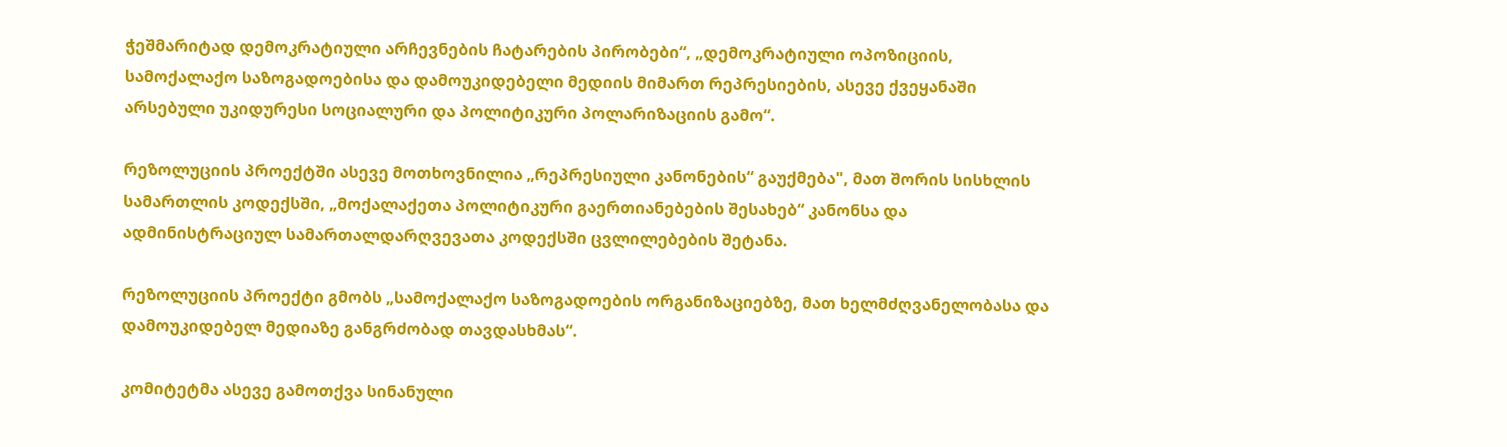ჭეშმარიტად დემოკრატიული არჩევნების ჩატარების პირობები“, „დემოკრატიული ოპოზიციის, სამოქალაქო საზოგადოებისა და დამოუკიდებელი მედიის მიმართ რეპრესიების, ასევე ქვეყანაში არსებული უკიდურესი სოციალური და პოლიტიკური პოლარიზაციის გამო“.

რეზოლუციის პროექტში ასევე მოთხოვნილია „რეპრესიული კანონების“ გაუქმება", მათ შორის სისხლის სამართლის კოდექსში, „მოქალაქეთა პოლიტიკური გაერთიანებების შესახებ“ კანონსა და ადმინისტრაციულ სამართალდარღვევათა კოდექსში ცვლილებების შეტანა.

რეზოლუციის პროექტი გმობს „სამოქალაქო საზოგადოების ორგანიზაციებზე, მათ ხელმძღვანელობასა და დამოუკიდებელ მედიაზე განგრძობად თავდასხმას“.

კომიტეტმა ასევე გამოთქვა სინანული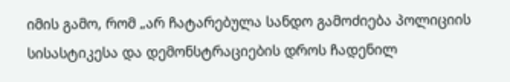იმის გამო, რომ „არ ჩატარებულა სანდო გამოძიება პოლიციის სისასტიკესა და დემონსტრაციების დროს ჩადენილ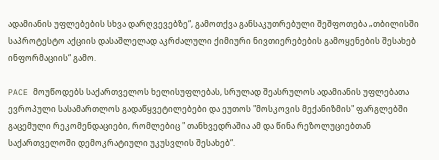ადამიანის უფლებების სხვა დარღვევებზე“, გამოთქვა განსაკუთრებული შეშფოთება „თბილისში საპროტესტო აქციის დასაშლელად აკრძალული ქიმიური ნივთიერებების გამოყენების შესახებ ინფორმაციის“ გამო.

PACE მოუწოდებს საქართველოს ხელისუფლებას, სრულად შეასრულოს ადამიანის უფლებათა ევროპული სასამართლოს გადაწყვეტილებები და ეუთოს "მოსკოვის მექანიზმის" ფარგლებში გაცემული რეკომენდაციები, რომლებიც " თანხვედრაშია ამ და წინა რეზოლუციებთან საქართველოში დემოკრატიული უკუსვლის შესახებ“.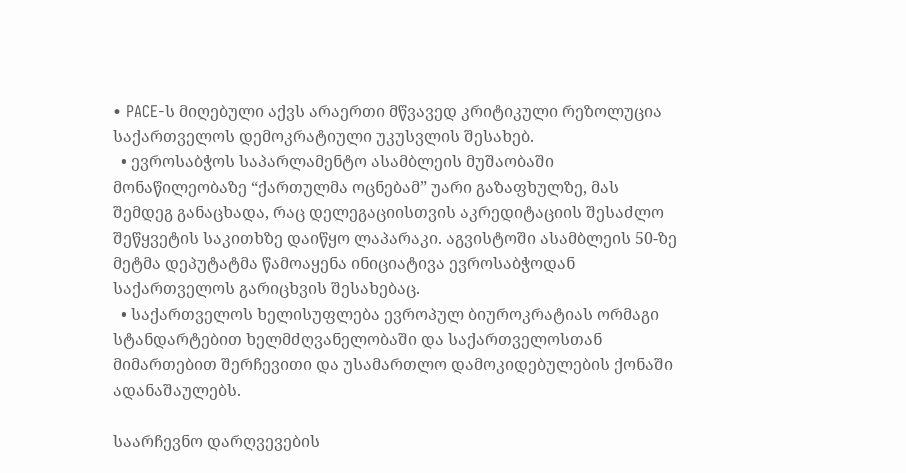• PACE-ს მიღებული აქვს არაერთი მწვავედ კრიტიკული რეზოლუცია საქართველოს დემოკრატიული უკუსვლის შესახებ.
  • ევროსაბჭოს საპარლამენტო ასამბლეის მუშაობაში მონაწილეობაზე “ქართულმა ოცნებამ” უარი გაზაფხულზე, მას შემდეგ განაცხადა, რაც დელეგაციისთვის აკრედიტაციის შესაძლო შეწყვეტის საკითხზე დაიწყო ლაპარაკი. აგვისტოში ასამბლეის 50-ზე მეტმა დეპუტატმა წამოაყენა ინიციატივა ევროსაბჭოდან საქართველოს გარიცხვის შესახებაც.
  • საქართველოს ხელისუფლება ევროპულ ბიუროკრატიას ორმაგი სტანდარტებით ხელმძღვანელობაში და საქართველოსთან მიმართებით შერჩევითი და უსამართლო დამოკიდებულების ქონაში ადანაშაულებს.

საარჩევნო დარღვევების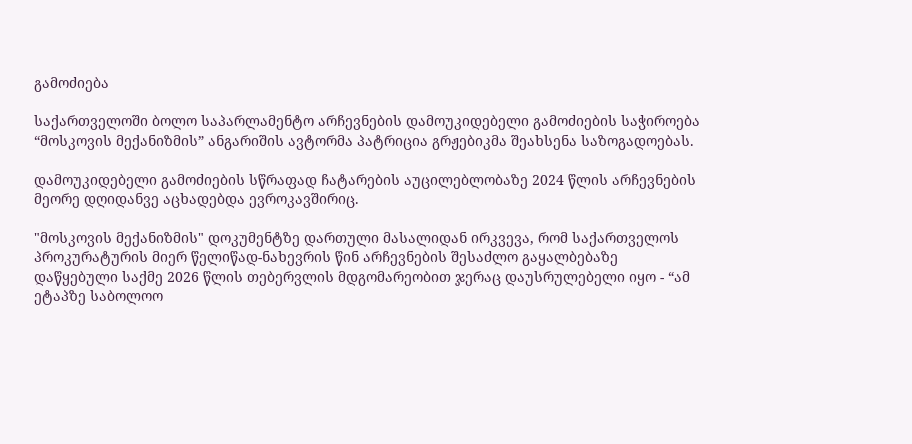გამოძიება

საქართველოში ბოლო საპარლამენტო არჩევნების დამოუკიდებელი გამოძიების საჭიროება “მოსკოვის მექანიზმის” ანგარიშის ავტორმა პატრიცია გრჟებიკმა შეახსენა საზოგადოებას.

დამოუკიდებელი გამოძიების სწრაფად ჩატარების აუცილებლობაზე 2024 წლის არჩევნების მეორე დღიდანვე აცხადებდა ევროკავშირიც.

"მოსკოვის მექანიზმის" დოკუმენტზე დართული მასალიდან ირკვევა, რომ საქართველოს პროკურატურის მიერ წელიწად-ნახევრის წინ არჩევნების შესაძლო გაყალბებაზე დაწყებული საქმე 2026 წლის თებერვლის მდგომარეობით ჯერაც დაუსრულებელი იყო - “ამ ეტაპზე საბოლოო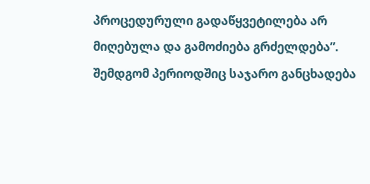პროცედურული გადაწყვეტილება არ მიღებულა და გამოძიება გრძელდება”. შემდგომ პერიოდშიც საჯარო განცხადება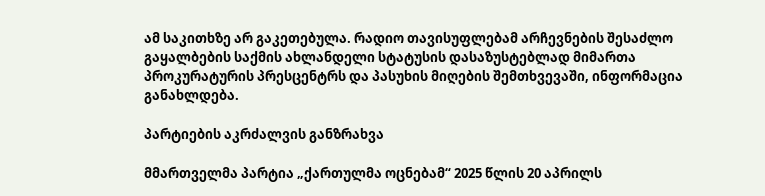ამ საკითხზე არ გაკეთებულა. რადიო თავისუფლებამ არჩევნების შესაძლო გაყალბების საქმის ახლანდელი სტატუსის დასაზუსტებლად მიმართა პროკურატურის პრესცენტრს და პასუხის მიღების შემთხვევაში, ინფორმაცია განახლდება.

პარტიების აკრძალვის განზრახვა

მმართველმა პარტია „ქართულმა ოცნებამ“ 2025 წლის 20 აპრილს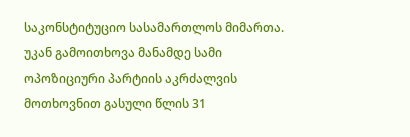საკონსტიტუციო სასამართლოს მიმართა. უკან გამოითხოვა მანამდე სამი ოპოზიციური პარტიის აკრძალვის მოთხოვნით გასული წლის 31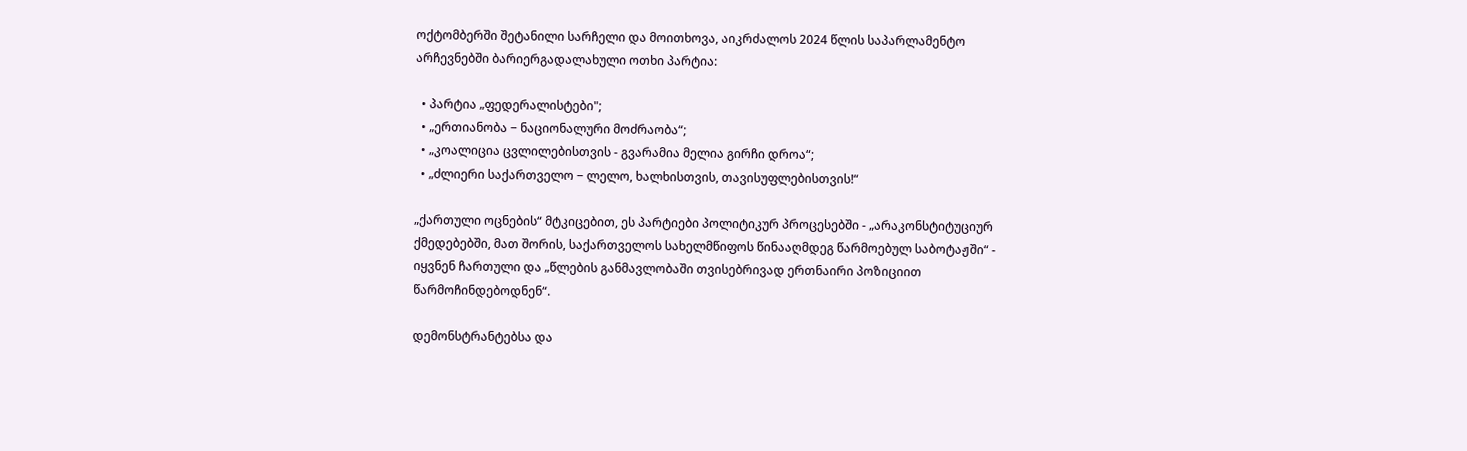ოქტომბერში შეტანილი სარჩელი და მოითხოვა, აიკრძალოს 2024 წლის საპარლამენტო არჩევნებში ბარიერგადალახული ოთხი პარტია:

  • პარტია „ფედერალისტები";
  • „ერთიანობა − ნაციონალური მოძრაობა“;
  • „კოალიცია ცვლილებისთვის - გვარამია მელია გირჩი დროა“;
  • „ძლიერი საქართველო − ლელო, ხალხისთვის, თავისუფლებისთვის!“

„ქართული ოცნების“ მტკიცებით, ეს პარტიები პოლიტიკურ პროცესებში - „არაკონსტიტუციურ ქმედებებში, მათ შორის, საქართველოს სახელმწიფოს წინააღმდეგ წარმოებულ საბოტაჟში“ - იყვნენ ჩართული და „წლების განმავლობაში თვისებრივად ერთნაირი პოზიციით წარმოჩინდებოდნენ“.

დემონსტრანტებსა და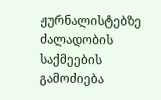ჟურნალისტებზე ძალადობის საქმეების გამოძიება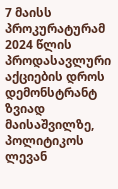7 მაისს პროკურატურამ 2024 წლის პროდასავლური აქციების დროს დემონსტრანტ ზვიად მაისაშვილზე, პოლიტიკოს ლევან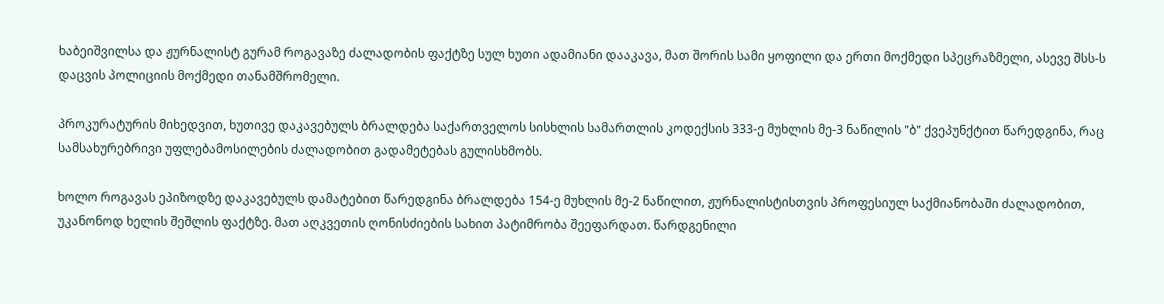ხაბეიშვილსა და ჟურნალისტ გურამ როგავაზე ძალადობის ფაქტზე სულ ხუთი ადამიანი დააკავა, მათ შორის სამი ყოფილი და ერთი მოქმედი სპეცრაზმელი, ასევე შსს-ს დაცვის პოლიციის მოქმედი თანამშრომელი.

პროკურატურის მიხედვით, ხუთივე დაკავებულს ბრალდება საქართველოს სისხლის სამართლის კოდექსის 333-ე მუხლის მე-3 ნაწილის "ბ" ქვეპუნქტით წარედგინა, რაც სამსახურებრივი უფლებამოსილების ძალადობით გადამეტებას გულისხმობს.

ხოლო როგავას ეპიზოდზე დაკავებულს დამატებით წარედგინა ბრალდება 154-ე მუხლის მე-2 ნაწილით, ჟურნალისტისთვის პროფესიულ საქმიანობაში ძალადობით, უკანონოდ ხელის შეშლის ფაქტზე. მათ აღკვეთის ღონისძიების სახით პატიმრობა შეეფარდათ. წარდგენილი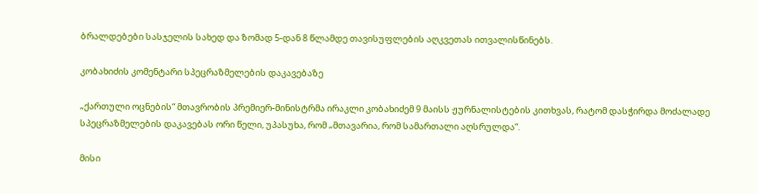ბრალდებები სასჯელის სახედ და ზომად 5-დან 8 წლამდე თავისუფლების აღკვეთას ითვალისწინებს.

კობახიძის კომენტარი სპეცრაზმელების დაკავებაზე

„ქართული ოცნების“ მთავრობის პრემიერ-მინისტრმა ირაკლი კობახიძემ 9 მაისს ჟურნალისტების კითხვას, რატომ დასჭირდა მოძალადე სპეცრაზმელების დაკავებას ორი წელი, უპასუხა, რომ „მთავარია, რომ სამართალი აღსრულდა“.

მისი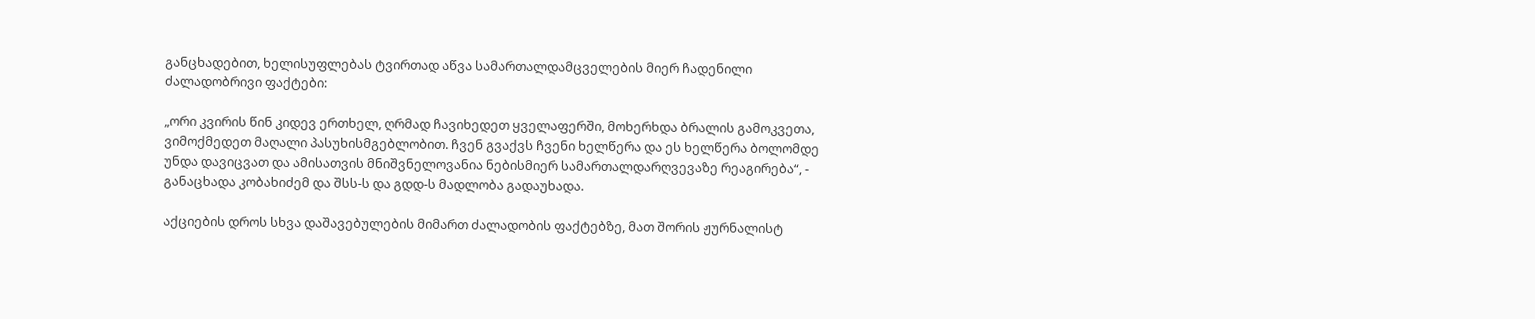განცხადებით, ხელისუფლებას ტვირთად აწვა სამართალდამცველების მიერ ჩადენილი ძალადობრივი ფაქტები:

„ორი კვირის წინ კიდევ ერთხელ, ღრმად ჩავიხედეთ ყველაფერში, მოხერხდა ბრალის გამოკვეთა, ვიმოქმედეთ მაღალი პასუხისმგებლობით. ჩვენ გვაქვს ჩვენი ხელწერა და ეს ხელწერა ბოლომდე უნდა დავიცვათ და ამისათვის მნიშვნელოვანია ნებისმიერ სამართალდარღვევაზე რეაგირება“, - განაცხადა კობახიძემ და შსს-ს და გდდ-ს მადლობა გადაუხადა.

აქციების დროს სხვა დაშავებულების მიმართ ძალადობის ფაქტებზე, მათ შორის ჟურნალისტ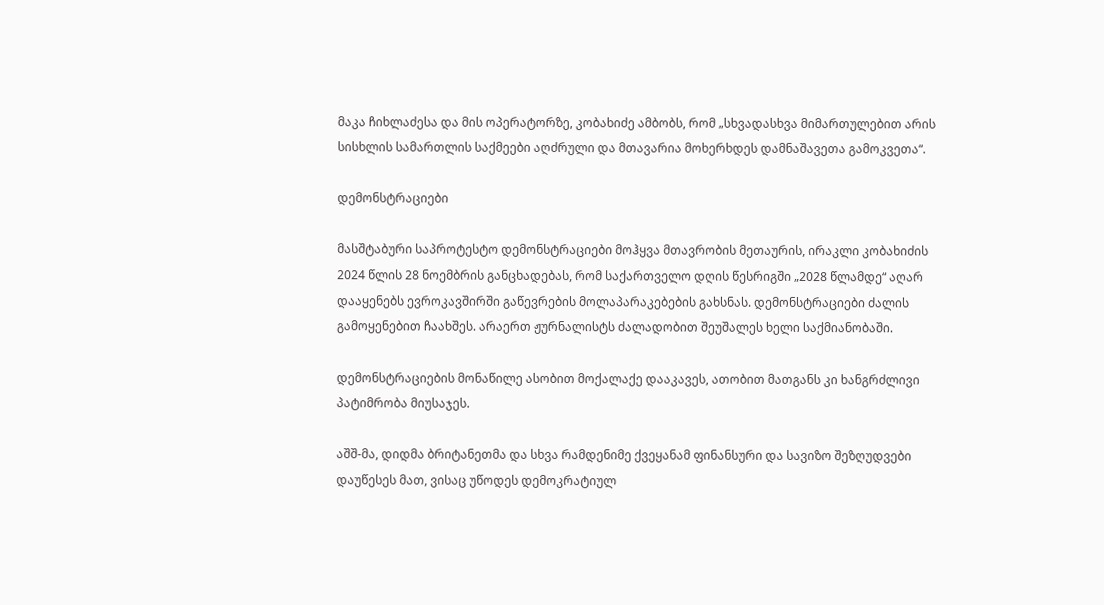მაკა ჩიხლაძესა და მის ოპერატორზე, კობახიძე ამბობს, რომ „სხვადასხვა მიმართულებით არის სისხლის სამართლის საქმეები აღძრული და მთავარია მოხერხდეს დამნაშავეთა გამოკვეთა“.

დემონსტრაციები

მასშტაბური საპროტესტო დემონსტრაციები მოჰყვა მთავრობის მეთაურის, ირაკლი კობახიძის 2024 წლის 28 ნოემბრის განცხადებას, რომ საქართველო დღის წესრიგში „2028 წლამდე“ აღარ დააყენებს ევროკავშირში გაწევრების მოლაპარაკებების გახსნას. დემონსტრაციები ძალის გამოყენებით ჩაახშეს. არაერთ ჟურნალისტს ძალადობით შეუშალეს ხელი საქმიანობაში.

დემონსტრაციების მონაწილე ასობით მოქალაქე დააკავეს, ათობით მათგანს კი ხანგრძლივი პატიმრობა მიუსაჯეს.

აშშ-მა, დიდმა ბრიტანეთმა და სხვა რამდენიმე ქვეყანამ ფინანსური და სავიზო შეზღუდვები დაუწესეს მათ, ვისაც უწოდეს დემოკრატიულ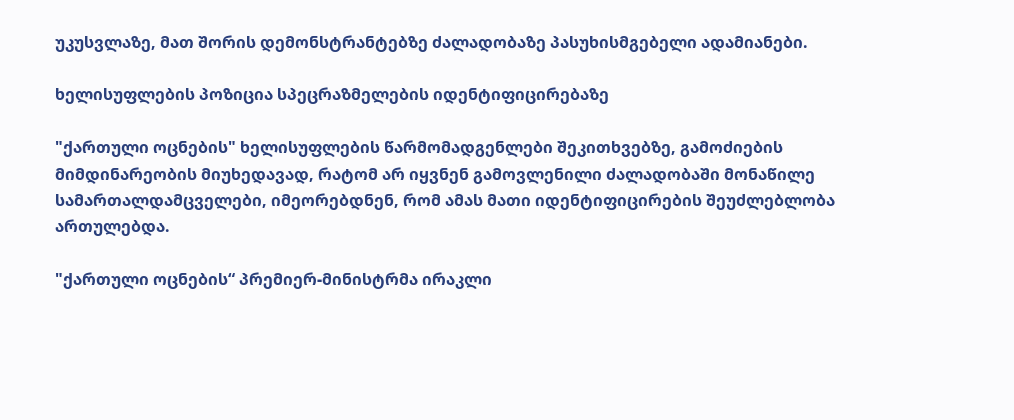უკუსვლაზე, მათ შორის დემონსტრანტებზე ძალადობაზე პასუხისმგებელი ადამიანები.

ხელისუფლების პოზიცია სპეცრაზმელების იდენტიფიცირებაზე

"ქართული ოცნების" ხელისუფლების წარმომადგენლები შეკითხვებზე, გამოძიების მიმდინარეობის მიუხედავად, რატომ არ იყვნენ გამოვლენილი ძალადობაში მონაწილე სამართალდამცველები, იმეორებდნენ, რომ ამას მათი იდენტიფიცირების შეუძლებლობა ართულებდა.

"ქართული ოცნების“ პრემიერ-მინისტრმა ირაკლი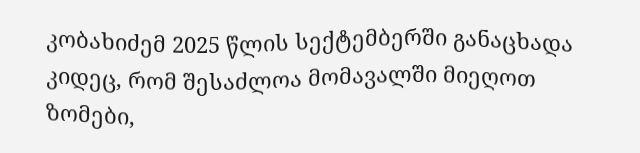კობახიძემ 2025 წლის სექტემბერში განაცხადა კიდეც, რომ შესაძლოა მომავალში მიეღოთ ზომები,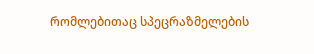რომლებითაც სპეცრაზმელების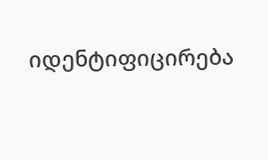იდენტიფიცირება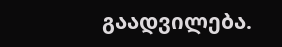გაადვილება.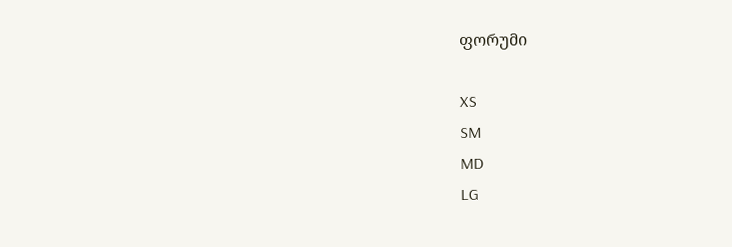ფორუმი

XS
SM
MD
LG